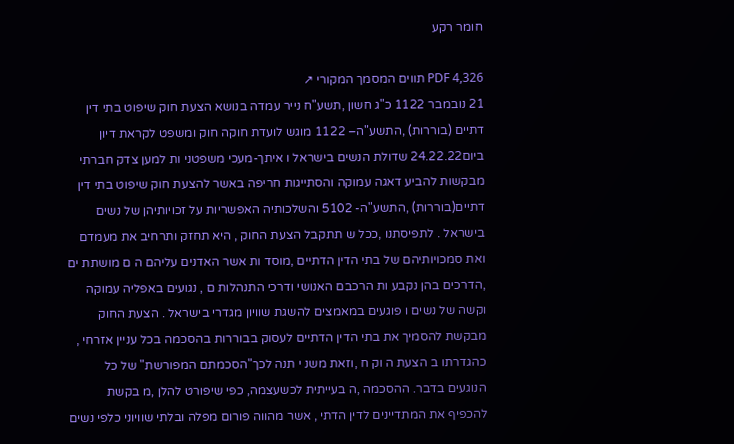חומר רקע

PDF 4,326 תווים המסמך המקורי ↗
21 נובמבר 1122 כ"ג חשון ,תשע"ח נייר עמדה בנושא הצעת חוק שיפוט בתי דין דתיים (בוררות) ,התשע"ה– 1122 מוגש לועדת חוקה חוק ומשפט לקראת דיון ביום24.22.22 שדולת הנשים בישראל ו איתך-מעכי משפטני ות למען צדק חברתי מבקשות להביע דאגה עמוקה והסתייגות חריפה באשר להצעת חוק שיפוט בתי דין דתיים(בוררות) ,התשע"ה- 5102 והשלכותיה האפשריות על זכויותיהן של נשים בישראל . לתפיסתנו ,ככל ש תתקבל הצעת החוק , היא תחזק ותרחיב את מעמדם ואת סמכויותיהם של בתי הדין הדתיים ,מוסד ות אשר האדנים עליהם ה ם מושתת ים ,הדרכים בהן נקבע ות הרכבם האנושי ודרכי התנהלות ם , נגועים באפליה עמוקה וקשה של נשים ו פוגעים במאמצים להשגת שוויון מגדרי בישראל . הצעת החוק מבקשת להסמיך את בתי הדין הדתיים לעסוק בבוררות בהסכמה בכל עניין אזרחי , כהגדרתו ב הצעת ה וק ח ,וזאת משנ י תנה לכך"הסכמתם המפורשת" של כל הנוגעים בדבר. ההסכמה ,ה בעייתית לכשעצמה, כפי שיפורט להלן ,מ בקשת להכפיף את המתדיינים לדין הדתי , אשר מהווה פורום מפלה ובלתי שוויוני כלפי נשים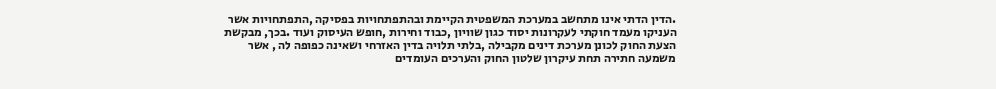.הדין הדתי אינו מתחשב במערכת המשפטית הקיימת ובהתפתחויות בפסיקה ,התפתחויות אשר העניקו מעמד חוקתי לעקרונות יסוד כגון שוויון ,כבוד וחירות ,חופש העיסוק ועוד .בכך, מבקשת הצעת החוק לכונן מערכת דינים מקבילה ,בלתי תלויה בדין האזרחי ושאינה כפופה לה , אשר משמעה חתירה תחת עיקרון שלטון החוק והערכים העומדים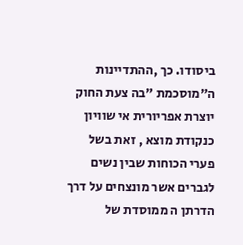ביסודו. כך ,ההתדיינות ה"מוסכמת "בה צעת החוק יוצרת אפריורית אי שוויון כנקודת מוצא , זאת בשל פערי הכוחות שבין נשים לגברים אשר מונצחים על דרך הדרתן ה ממוסדת של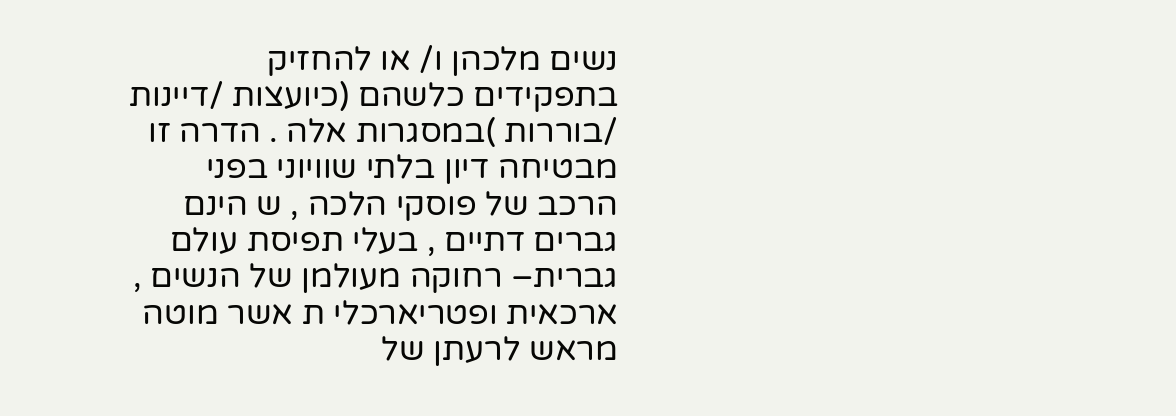נשים מלכהן ו/ או להחזיק בתפקידים כלשהם (כיועצות /דיינות /בוררות )במסגרות אלה . הדרה זו מבטיחה דיון בלתי שוויוני בפני הרכב של פוסקי הלכה , ש הינם גברים דתיים , בעלי תפיסת עולם גברית– רחוקה מעולמן של הנשים , ארכאית ופטריארכלי ת אשר מוטה מראש לרעתן של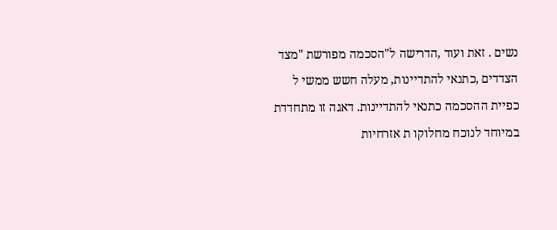נשים . זאת ועוד ,הדרישה ל"הסכמה מפורשת "מצד הצדדים ,כתנאי להתדיינות, מעלה חשש ממשי ל כפיית ההסכמה כתנאי להתדיינות. דאגה זו מתחדדת במיוחד לנוכח מחלוקו ת אזרחיות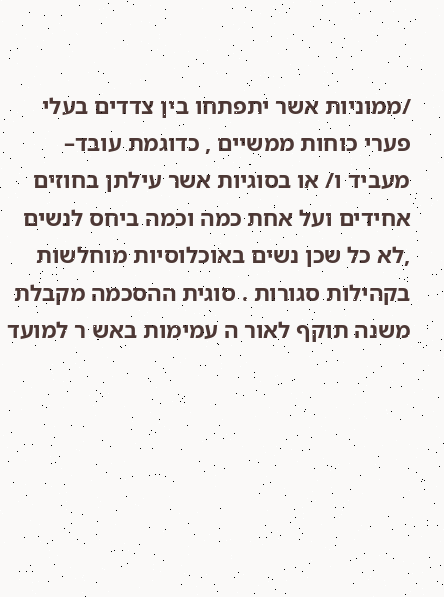/ממוניות אשר יתפתחו בין צדדים בעלי פערי כוחות ממשיים , כדוגמת עובד– מעביד ו/ או בסוגיות אשר עילתן בחוזים אחידים ועל אחת כמה וכמה ביחס לנשים ,לא כל שכן נשים באוכלוסיות מוחלשות בקהילות סגורות . סוגית ההסכמה מקבלת משנה תוקף לאור ה עמימות באש ר למועד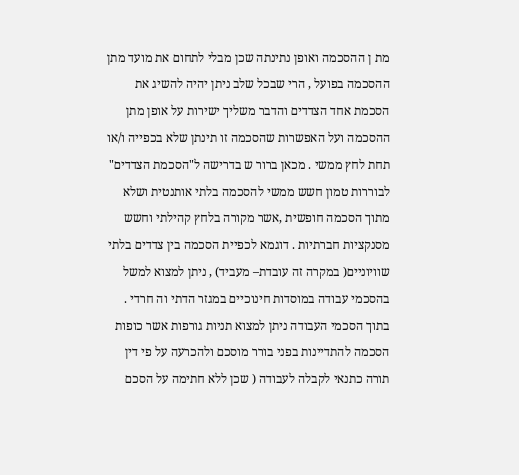מת ן ההסכמה ואופן נתינתה שכן מבלי לתחום את מועד מתן ההסכמה בפועל , הרי שבכל שלב ניתן יהיה להשיג את הסכמת אחד הצדדים והדבר משליך ישירות על אופן מתן ההסכמה ועל האפשרות שהסכמה זו תינתן שלא בכפייה ו/או תחת לחץ ממשי . מכאן ברור ש בדרישה ל"הסכמת הצדדים" לבוררות טמון חשש ממשי להסכמה בלתי אותנטית ושלא מתוך הסכמה חופשית ,אשר מקורה בלחץ קהילתי וחשש מסנקציות חברתיות . דוגמא לכפיית הסכמה בין צדדים בלתי שוויוניים( במקרה זה עובדת– מעביד) , ניתן למצוא למשל בהסכמי עבודה במוסדות חינוכיים במגזר הדתי וה חרדי . בתוך הסכמי העבודה ניתן למצוא תניות גורפות אשר כופות הסכמה להתדיינות בפני בורר מוסכם ולהכרעה על פי דין תורה כתנאי לקבלה לעבודה ( שכן ללא חתימה על הסכם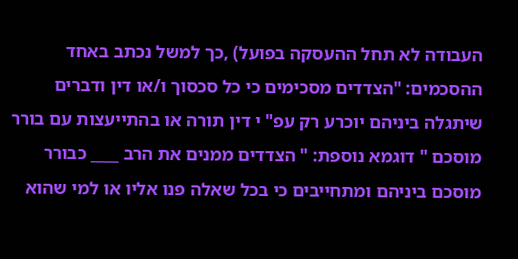העבודה לא תחל ההעסקה בפועל) ,כך למשל נכתב באחד ההסכמים: "הצדדים מסכימים כי כל סכסוך ו/או דין ודברים שיתגלה ביניהם יוכרע רק עפ" י דין תורה או בהתייעצות עם בורר מוסכם " דוגמא נוספת: " הצדדים ממנים את הרב ____ כבורר מוסכם ביניהם ומתחייבים כי בכל שאלה פנו אליו או למי שהוא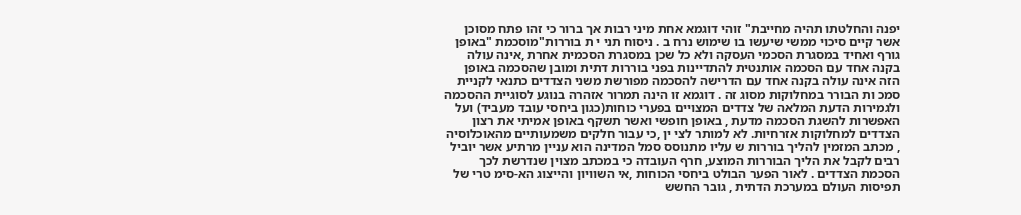יפנה והחלטתו תהיה מחייבת" זוהי דוגמא אחת מיני רבות אך ברור כי זהו פתח מסוכן אשר קיים סיכוי ממשי שיעשו בו שימוש נרח ב . ניסוח תני י ת בוררות"מוסכמת "באופן גורף ואחיד במסגרת הסכמי העסקה ולא כל שכן במסגרת הסכמית אחרת ,אינה עולה בקנה אחד עם הסכמה אותנטית להתדיינות בפני בוררות דתית ומובן שהסכמה באופן הזה אינה עולה בקנה אחד עם הדרישה להסכמה מפורשת משני הצדדים כתנאי לקניית סמכ ות הבורר במחלוקות מסוג זה . דוגמא זו הינה תמרור אזהרה בנוגע לסוגיית ההסכמה ולגמירות הדעת המלאה של צדדים המצויים בפערי כוחות(כגון ביחסי עובד מעביד) ועל האפשרות להשגת הסכמה מדעת , באופן חופשי ואשר תשקף באופן אמיתי את רצון הצדדים למחלוקות אזרחיות. לא למותר לצי ין ,כי עבור חלקים משמעותיים מהאוכלוסיה , מכתב המזמין להליך בוררות ש עליו מתנוסס סמל המדינה הוא עניין מרתיע אשר יוביל רבים לקבל את הליך הבוררות המוצע, חרף העובדה כי במכתב מצוין שנדרשת לכך הסכמת הצדדים . לאור הפער הבולט ביחסי הכוחות ,אי השוויון והייצוג הא-סימ טרי של תפיסות העולם במערכת הדתית , גובר החשש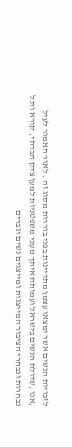לזכויות הנשים אשר ימצאו עצמן מתדיינות בפני בוררות מסוג זה . לאור האמור לעיל ,אנו ,שדולת הנשים בישראל ועמותת איתך מעכי משפטניות למען צדק חברתי, קורא ות ל נבחרות ונבחרי הציבור המייצגות ומייצגים נשים וגברים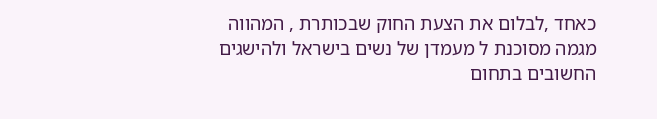כאחד ,לבלום את הצעת החוק שבכותרת , המהווה מגמה מסוכנת ל מעמדן של נשים בישראל ולהישגים החשובים בתחום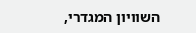השוויון המגדרי,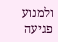ולמנוע פגיעה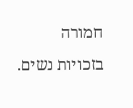חמורה בזכויות נשים.